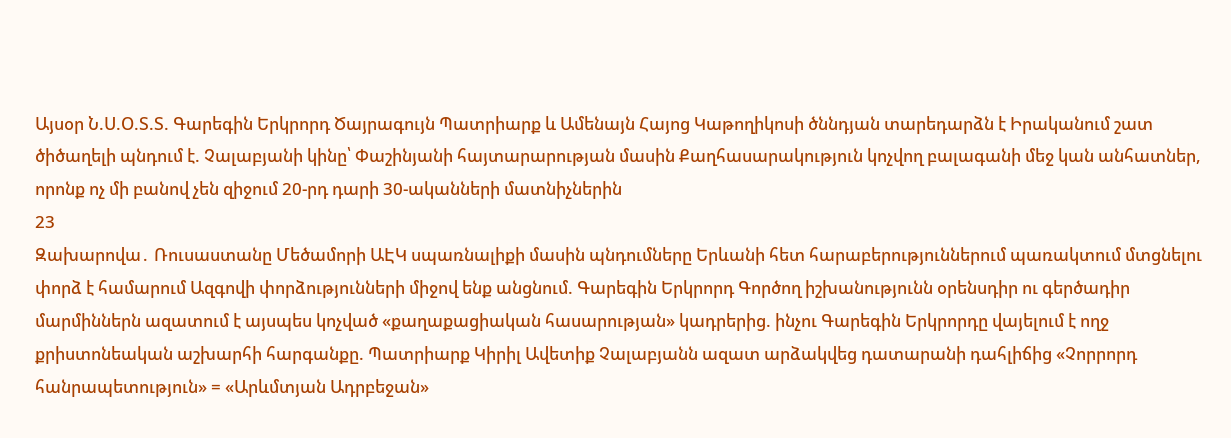Այսօր Ն.Ս.Օ.Տ.Տ. Գարեգին Երկրորդ Ծայրագույն Պատրիարք և Ամենայն Հայոց Կաթողիկոսի ծննդյան տարեդարձն է Իրականում շատ ծիծաղելի պնդում է. Չալաբյանի կինը՝ Փաշինյանի հայտարարության մասին Քաղհասարակություն կոչվող բալագանի մեջ կան անհատներ, որոնք ոչ մի բանով չեն զիջում 20-րդ դարի 30-ականների մատնիչներին
23
Զախարովա․ Ռուսաստանը Մեծամորի ԱԷԿ սպառնալիքի մասին պնդումները Երևանի հետ հարաբերություններում պառակտում մտցնելու փորձ է համարում Ազգովի փորձությունների միջով ենք անցնում. Գարեգին Երկրորդ Գործող իշխանությունն օրենսդիր ու գերծադիր մարմիններն ազատում է այսպես կոչված «քաղաքացիական հասարության» կադրերից. ինչու Գարեգին Երկրորդը վայելում է ողջ քրիստոնեական աշխարհի հարգանքը. Պատրիարք Կիրիլ Ավետիք Չալաբյանն ազատ արձակվեց դատարանի դահլիճից «Չորրորդ հանրապետություն» = «Արևմտյան Ադրբեջան»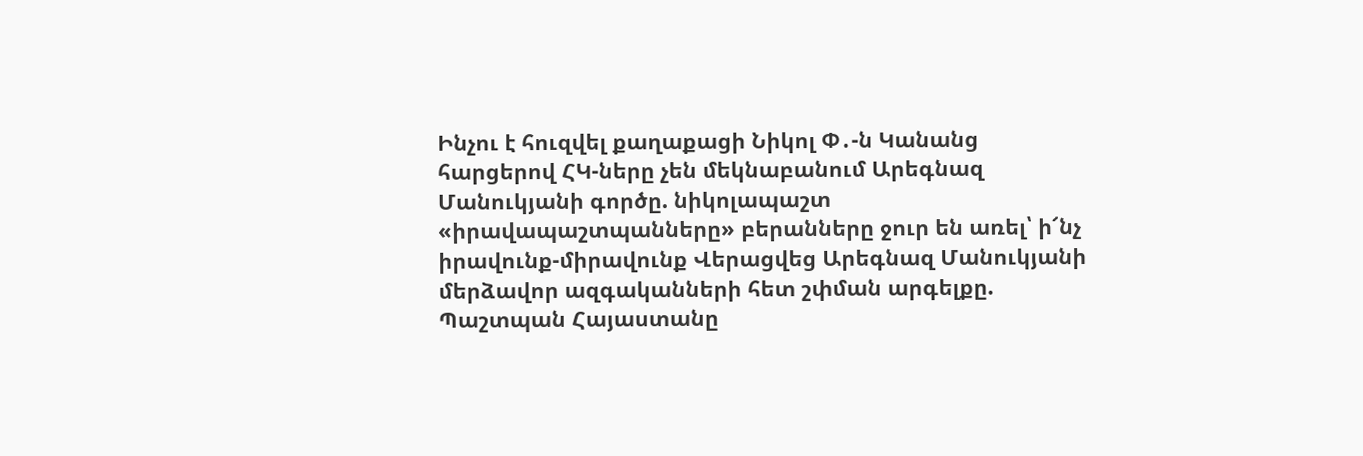Ինչու է հուզվել քաղաքացի Նիկոլ Փ․-ն Կանանց հարցերով ՀԿ-ները չեն մեկնաբանում Արեգնազ Մանուկյանի գործը. նիկոլապաշտ «իրավապաշտպանները» բերանները ջուր են առել՝ ի՜նչ իրավունք-միրավունք Վերացվեց Արեգնազ Մանուկյանի մերձավոր ազգականների հետ շփման արգելքը. Պաշտպան Հայաստանը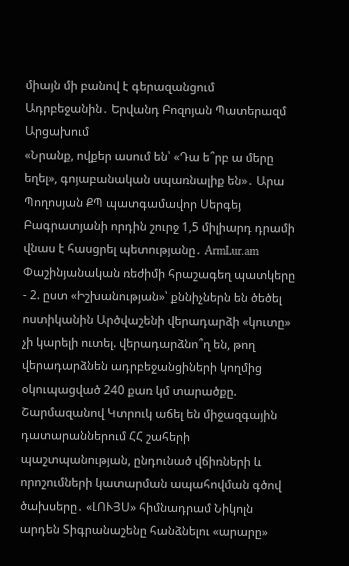միայն մի բանով է գերազանցում Ադրբեջանին․ Երվանդ Բոզոյան Պատերազմ Արցախում
«Նրանք, ովքեր ասում են՝ «Դա ե՞րբ ա մերը եղել», գոյաբանական սպառնալիք են»․ Արա Պողոսյան ՔՊ պատգամավոր Սերգեյ Բագրատյանի որդին շուրջ 1,5 միլիարդ դրամի վնաս է հասցրել պետությանը․ ArmLur.am Փաշինյանական ռեժիմի հրաշագեղ պատկերը - 2. ըստ «Իշխանության»՝ քննիչներն են ծեծել ոստիկանին Արծվաշենի վերադարձի «կուտը» չի կարելի ուտել. վերադարձնո՞ղ են, թող վերադարձնեն ադրբեջանցիների կողմից օկուպացված 240 քառ կմ տարածքը. Շարմազանով Կտրուկ աճել են միջազգային դատարաններում ՀՀ շահերի պաշտպանության, ընդունած վճիռների և որոշումների կատարման ապահովման գծով ծախսերը․ «ԼՈՒՅՍ» հիմնադրամ Նիկոլն արդեն Տիգրանաշենը հանձնելու «արարը»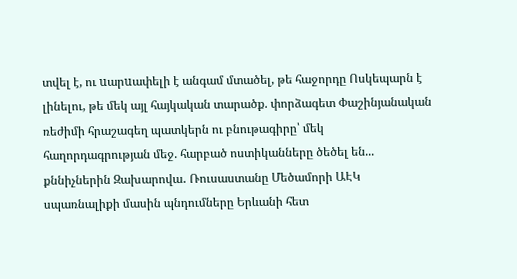տվել է, ու uարuափելի է անգամ մտածել, թե հաջորդը Ոսկեպարն է լինելու, թե մեկ այլ հայկական տարածք. փորձագետ Փաշինյանական ռեժիմի հրաշագեղ պատկերն ու բնութագիրը՝ մեկ հաղորդագրության մեջ. հարբած ոստիկանները ծեծել են... քննիչներին Զախարովա․ Ռուսաստանը Մեծամորի ԱԷԿ սպառնալիքի մասին պնդումները Երևանի հետ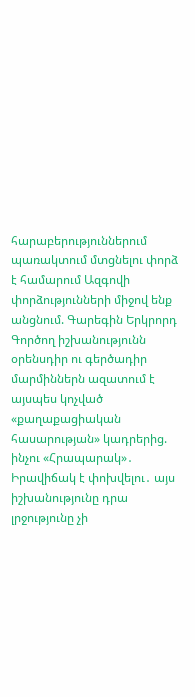հարաբերություններում պառակտում մտցնելու փորձ է համարում Ազգովի փորձությունների միջով ենք անցնում. Գարեգին Երկրորդ Գործող իշխանությունն օրենսդիր ու գերծադիր մարմիններն ազատում է այսպես կոչված «քաղաքացիական հասարության» կադրերից. ինչու «Հրապարակ»․ Իրավիճակ է փոխվելու․ այս իշխանությունը դրա լրջությունը չի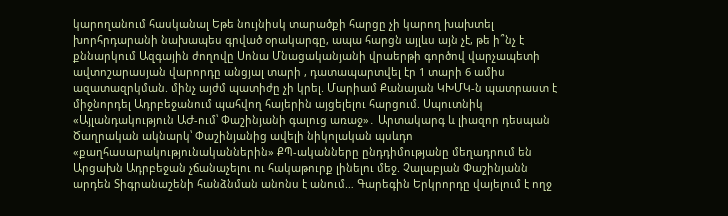կարողանում հասկանալ Եթե նույնիսկ տարածքի հարցը չի կարող խախտել խորհրդարանի նախապես գրված օրակարգը, ապա հարցն այլևս այն չէ, թե ի՞նչ է քննարկում Ազգային ժողովը Սոնա Մնացականյանի վրաերթի գործով վարչապետի ավտոշարասյան վարորդը անցյալ տարի , դատապարտվել էր 1 տարի 6 ամիս ազատազրկման. մինչ այժմ պատիժը չի կրել. Մարիամ Քանայան ԿԽՄԿ-ն պատրաստ է միջնորդել Ադրբեջանում պահվող հայերին այցելելու հարցում. Սպուտնիկ «Այլանդակություն ԱԺ-ում՝ Փաշինյանի գալուց առաջ»․ Արտակարգ և լիազոր դեսպան Ծաղրական ակնարկ՝ Փաշինյանից ավելի նիկոլական պսևդո «քաղհասարակությունականներին» ՔՊ-ականները ընդդիմությանը մեղադրում են Արցախն Ադրբեջան չճանաչելու ու հակաթուրք լինելու մեջ. Չալաբյան Փաշինյանն արդեն Տիգրանաշենի հանձնման անոնս է անում… Գարեգին Երկրորդը վայելում է ողջ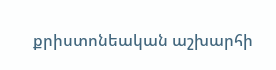քրիստոնեական աշխարհի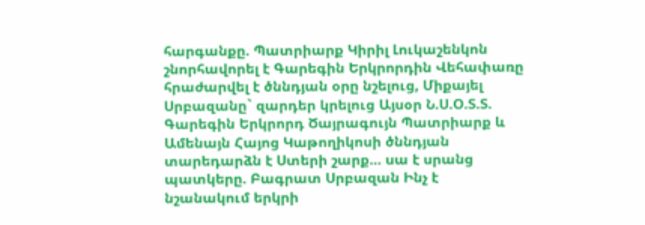հարգանքը. Պատրիարք Կիրիլ Լուկաշենկոն շնորհավորել է Գարեգին Երկրորդին Վեհափառը հրաժարվել է ծննդյան օրը նշելուց, Միքայել Սրբազանը` զարդեր կրելուց Այսօր Ն.Ս.Օ.Տ.Տ. Գարեգին Երկրորդ Ծայրագույն Պատրիարք և Ամենայն Հայոց Կաթողիկոսի ծննդյան տարեդարձն է Ստերի շարք... սա է սրանց պատկերը. Բագրատ Սրբազան Ինչ է նշանակում երկրի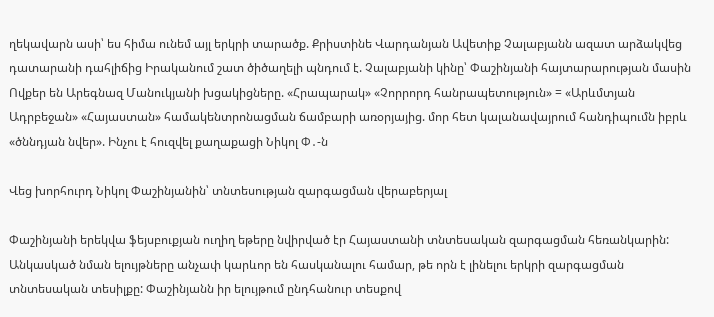ղեկավարն ասի՝ ես հիմա ունեմ այլ երկրի տարածք. Քրիստինե Վարդանյան Ավետիք Չալաբյանն ազատ արձակվեց դատարանի դահլիճից Իրականում շատ ծիծաղելի պնդում է. Չալաբյանի կինը՝ Փաշինյանի հայտարարության մասին Ովքեր են Արեգնազ Մանուկյանի խցակիցները. «Հրապարակ» «Չորրորդ հանրապետություն» = «Արևմտյան Ադրբեջան» «Հայաստան» համակենտրոնացման ճամբարի առօրյայից. մոր հետ կալանավայրում հանդիպումն իբրև «ծննդյան նվեր». Ինչու է հուզվել քաղաքացի Նիկոլ Փ․-ն

Վեց խորհուրդ Նիկոլ Փաշինյանին՝ տնտեսության զարգացման վերաբերյալ

Փաշինյանի երեկվա ֆեյսբուքյան ուղիղ եթերը նվիրված էր Հայաստանի տնտեսական զարգացման հեռանկարին: Անկասկած նման ելույթները անչափ կարևոր են հասկանալու համար, թե որն է լինելու երկրի զարգացման տնտեսական տեսիլքը: Փաշինյանն իր ելույթում ընդհանուր տեսքով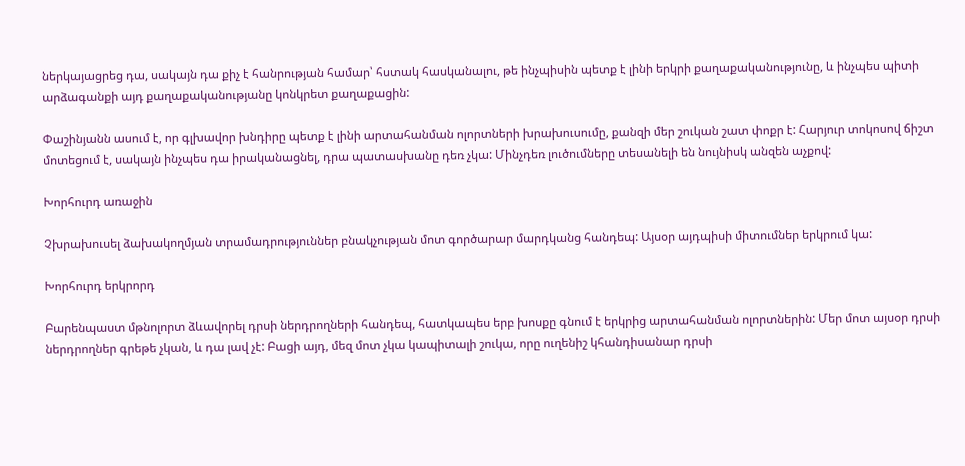ներկայացրեց դա, սակայն դա քիչ է հանրության համար՝ հստակ հասկանալու, թե ինչպիսին պետք է լինի երկրի քաղաքականությունը, և ինչպես պիտի արձագանքի այդ քաղաքականությանը կոնկրետ քաղաքացին:

Փաշինյանն ասում է, որ գլխավոր խնդիրը պետք է լինի արտահանման ոլորտների խրախուսումը, քանզի մեր շուկան շատ փոքր է: Հարյուր տոկոսով ճիշտ մոտեցում է, սակայն ինչպես դա իրականացնել, դրա պատասխանը դեռ չկա: Մինչդեռ լուծումները տեսանելի են նույնիսկ անզեն աչքով:

Խորհուրդ առաջին

Չխրախուսել ձախակողմյան տրամադրություններ բնակչության մոտ գործարար մարդկանց հանդեպ: Այսօր այդպիսի միտումներ երկրում կա:

Խորհուրդ երկրորդ

Բարենպաստ մթնոլորտ ձևավորել դրսի ներդրողների հանդեպ, հատկապես երբ խոսքը գնում է երկրից արտահանման ոլորտներին: Մեր մոտ այսօր դրսի ներդրողներ գրեթե չկան, և դա լավ չէ: Բացի այդ, մեզ մոտ չկա կապիտալի շուկա, որը ուղենիշ կհանդիսանար դրսի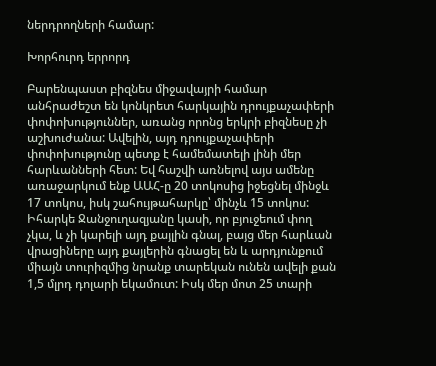ներդրողների համար:

Խորհուրդ երրորդ

Բարենպաստ բիզնես միջավայրի համար անհրաժեշտ են կոնկրետ հարկային դրույքաչափերի փոփոխություններ, առանց որոնց երկրի բիզնեսը չի աշխուժանա: Ավելին, այդ դրույքաչափերի փոփոխությունը պետք է համեմատելի լինի մեր հարևանների հետ: Եվ հաշվի առնելով այս ամենը առաջարկում ենք ԱԱՀ-ը 20 տոկոսից իջեցնել մինջև 17 տոկոս, իսկ շահույթահարկը՝ մինչև 15 տոկոս: Իհարկե Ջանջուղազյանը կասի, որ բյուջեում փող չկա, և չի կարելի այդ քայլին գնալ, բայց մեր հարևան վրացիները այդ քայլերին գնացել են և արդյունքում միայն տուրիզմից նրանք տարեկան ունեն ավելի քան 1,5 մլրդ դոլարի եկամուտ: Իսկ մեր մոտ 25 տարի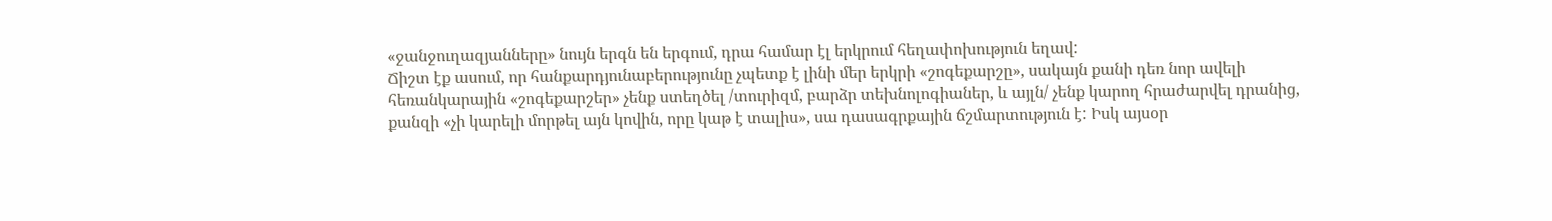«ջանջուղազյանները» նույն երգն են երգում, դրա համար էլ երկրում հեղափոխություն եղավ:
Ճիշտ էք ասում, որ հանքարդյունաբերությունը չպետք է լինի մեր երկրի «շոգեքարշը», սակայն քանի դեռ նոր ավելի հեռանկարային «շոգեքարշեր» չենք ստեղծել /տուրիզմ, բարձր տեխնոլոգիաներ, և այլն/ չենք կարող հրաժարվել դրանից, քանզի «չի կարելի մորթել այն կովին, որը կաթ է տալիս», սա դասագրքային ճշմարտություն է: Իսկ այսօր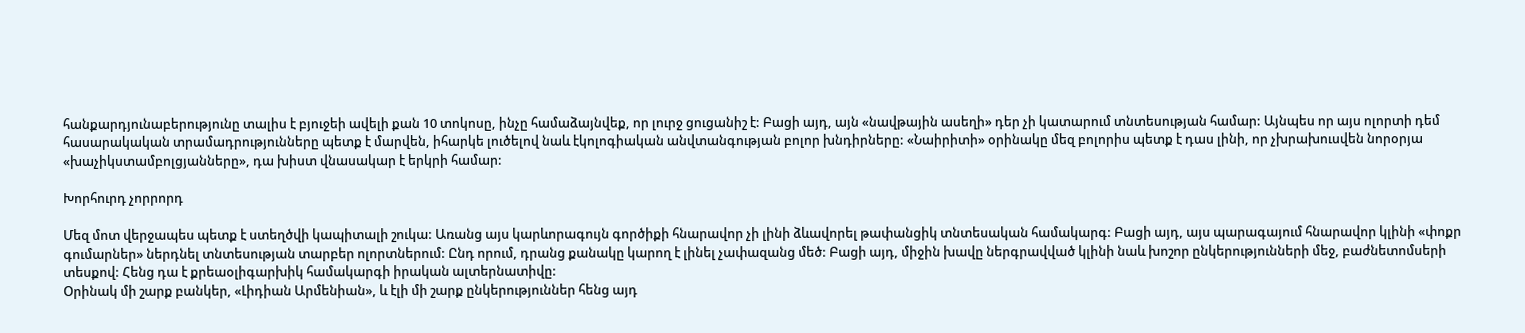հանքարդյունաբերությունը տալիս է բյուջեի ավելի քան 10 տոկոսը, ինչը համաձայնվեք, որ լուրջ ցուցանիշ է: Բացի այդ, այն «նավթային ասեղի» դեր չի կատարում տնտեսության համար: Այնպես որ այս ոլորտի դեմ հասարակական տրամադրությունները պետք է մարվեն, իհարկե լուծելով նաև էկոլոգիական անվտանգության բոլոր խնդիրները: «Նաիրիտի» օրինակը մեզ բոլորիս պետք է դաս լինի, որ չխրախուսվեն նորօրյա «խաչիկստամբոլցյանները», դա խիստ վնասակար է երկրի համար:

Խորհուրդ չորրորդ

Մեզ մոտ վերջապես պետք է ստեղծվի կապիտալի շուկա: Առանց այս կարևորագույն գործիքի հնարավոր չի լինի ձևավորել թափանցիկ տնտեսական համակարգ: Բացի այդ, այս պարագայում հնարավոր կլինի «փոքր գումարներ» ներդնել տնտեսության տարբեր ոլորտներում: Ընդ որում, դրանց քանակը կարող է լինել չափազանց մեծ: Բացի այդ, միջին խավը ներգրավված կլինի նաև խոշոր ընկերությունների մեջ, բաժնետոմսերի տեսքով: Հենց դա է քրեաօլիգարխիկ համակարգի իրական ալտերնատիվը:
Օրինակ մի շարք բանկեր, «Լիդիան Արմենիան», և էլի մի շարք ընկերություններ հենց այդ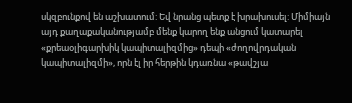սկզբունքով են աշխատում: Եվ նրանց պետք է խրախուսել: Միմիայն այդ քաղաքականությամբ մենք կարող ենք անցում կատարել «քրեաօլիգարխիկ կապիտալիզմից» դեպի «ժողովրդական կապիտալիզմի», որն էլ իր հերթին կդառնա «թավշյա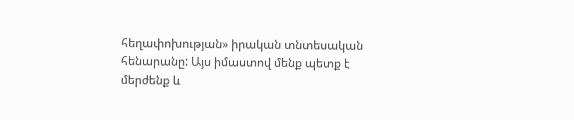հեղափոխության» իրական տնտեսական հենարանը: Այս իմաստով մենք պետք է մերժենք և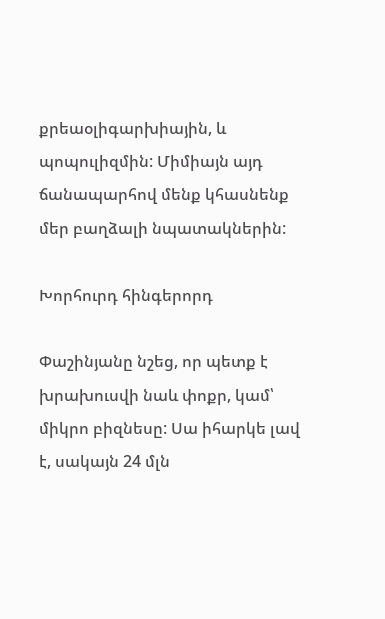քրեաօլիգարխիային, և պոպուլիզմին: Միմիայն այդ ճանապարհով մենք կհասնենք մեր բաղձալի նպատակներին:

Խորհուրդ հինգերորդ

Փաշինյանը նշեց, որ պետք է խրախուսվի նաև փոքր, կամ՝ միկրո բիզնեսը: Սա իհարկե լավ է, սակայն 24 մլն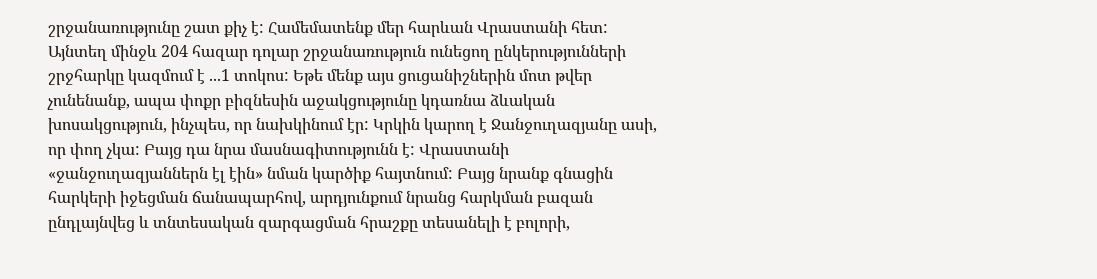շրջանառությունը շատ քիչ է: Համեմատենք մեր հարևան Վրաստանի հետ: Այնտեղ մինջև 204 հազար դոլար շրջանառություն ունեցող ընկերությունների շրջհարկը կազմում է ...1 տոկոս: Եթե մենք այս ցուցանիշներին մոտ թվեր չունենանք, ապա փոքր բիզնեսին աջակցությունը կդառնա ձևական խոսակցություն, ինչպես, որ նախկինում էր: Կրկին կարող է Ջանջուղազյանը ասի, որ փող չկա: Բայց դա նրա մասնագիտությունն է: Վրաստանի «ջանջուղազյաններն էլ էին» նման կարծիք հայտնում: Բայց նրանք գնացին հարկերի իջեցման ճանապարհով, արդյունքում նրանց հարկման բազան ընդլայնվեց և տնտեսական զարգացման հրաշքը տեսանելի է բոլորի,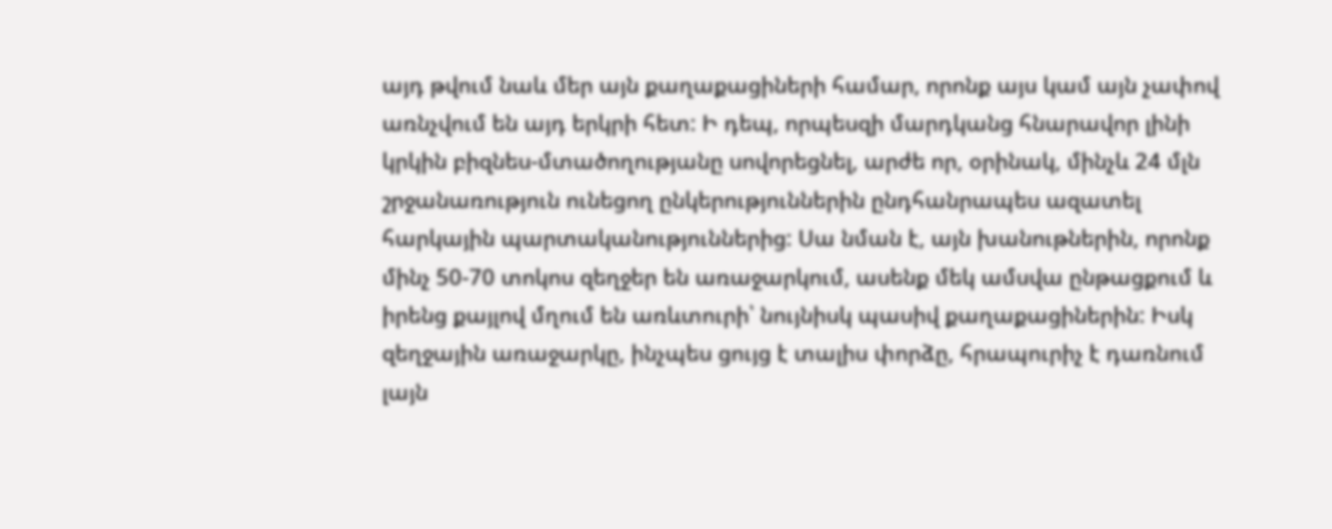այդ թվում նաև մեր այն քաղաքացիների համար, որոնք այս կամ այն չափով առնչվում են այդ երկրի հետ: Ի դեպ, որպեսզի մարդկանց հնարավոր լինի կրկին բիզնես-մտածողությանը սովորեցնել, արժե որ, օրինակ, մինչև 24 մլն շրջանառություն ունեցող ընկերություններին ընդհանրապես ազատել հարկային պարտականություններից: Սա նման է, այն խանութներին, որոնք մինչ 50-70 տոկոս զեղջեր են առաջարկում, ասենք մեկ ամսվա ընթացքում և իրենց քայլով մղում են առևտուրի՝ նույնիսկ պասիվ քաղաքացիներին: Իսկ զեղջային առաջարկը, ինչպես ցույց է տալիս փորձը, հրապուրիչ է դառնում լայն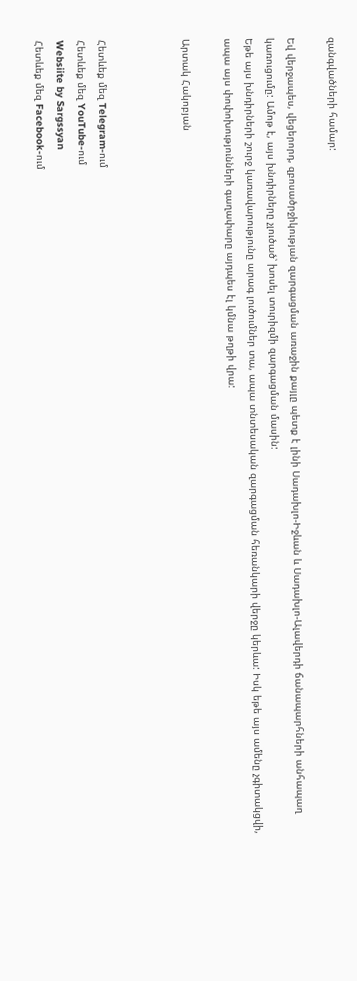զանգվածների համար:

Եվ վերջապես, վեցերորդ, զբոսածրջիկության զարգացման առաջին քայլը պետք է լինի Սադախլո-Իջևան և Սադախլո-Ալավերդի ճանապարհների անհապաղ կառուցումը: Ամոթ է, այս խնդիրները չլուծած՝ խոսել տուրիզմի զարգացման մասին:
Եթե այս խնդիրների շուրջ կառավարությունը արագ լուծումներ տա, ապա տնտեսական զարգացման հեռանկարի վերջը կերևա: Իսկ եթե այս ամենը չգիտակցվի, ապա այս փոփոխությունների գաղափարը այդպես էլ կմնա թղթի վրա:

Արտակ Հակոբյան



Հետևեք մեզ Telegram-ում
Հետևեք մեզ YouTube-ում
Websiite by Sargssyan
Հետևեք մեզ Facebook-ում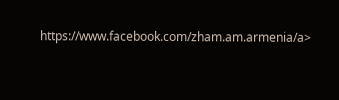https://www.facebook.com/zham.am.armenia/a>